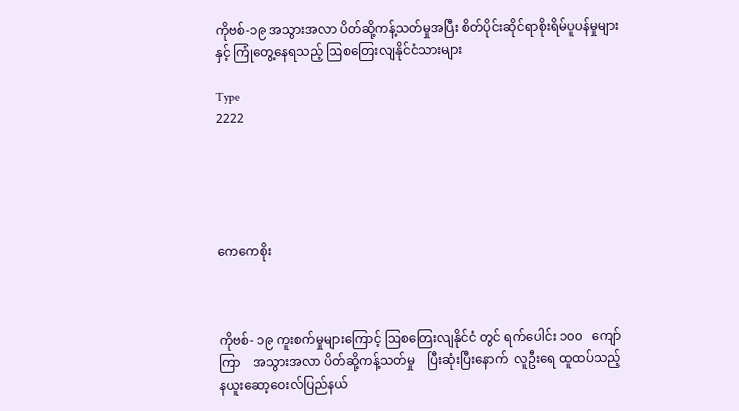ကိုဗစ်-၁၉ အသွားအလာ ပိတ်ဆို့ကန့်သတ်မှုအပြီး စိတ်ပိုင်းဆိုင်ရာစိုးရိမ်ပူပန်မှုများနှင့် ကြုံတွေ့နေရသည့် ဩစတြေးလျနိုင်ငံသားများ

Type
2222





ကေကေစိုး



ကိုဗစ်- ၁၉ ကူးစက်မှုများကြောင့် ဩစတြေးလျနိုင်ငံ တွင် ရက်ပေါင်း ၁၀၀   ကျော်ကြာ    အသွားအလာ ပိတ်ဆို့ကန့်သတ်မှု    ပြီးဆုံးပြီးနောက်  လူဦးရေ ထူထပ်သည့်          နယူးဆော့ဝေးလ်ပြည်နယ်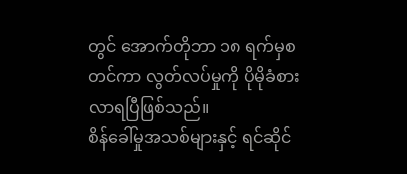တွင် အောက်တိုဘာ ၁၈ ရက်မှစတင်ကာ လွတ်လပ်မှုကို ပိုမိုခံစားလာရပြီဖြစ်သည်။
စိန်ခေါ်မှုအသစ်များနှင့် ရင်ဆိုင်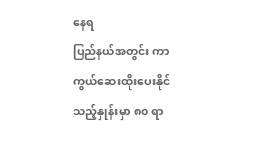နေရ
ပြည်နယ်အတွင်း ကာကွယ်ဆေးထိုးပေးနိုင်သည့်နှုန်းမှာ ၈၀ ရာ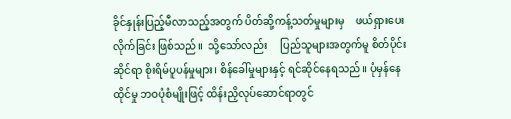ခိုင်နှုန်းပြည့်မီလာသည့်အတွက် ပိတ်ဆို့ကန့်သတ်မှုများမှ    ဖယ်ရှားပေးလိုက်ခြင်း ဖြစ်သည်။  သို့သော်လည်း     ပြည်သူများအတွက်မူ စိတ်ပိုင်းဆိုင်ရာ စိုးရိမ်ပူပန်မှုများ၊ စိန်ခေါ်မှုများနှင့် ရင်ဆိုင်နေရသည်။ ပုံမှန်နေထိုင်မှု ဘဝပုံစံမျိုးဖြင့် ထိန်းညှိလုပ်ဆောင်ရာတွင်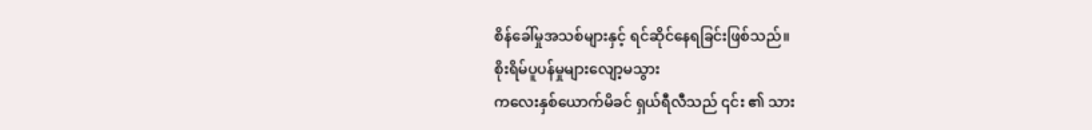စိန်ခေါ်မှုအသစ်များနှင့် ရင်ဆိုင်နေရခြင်းဖြစ်သည်။
စိုးရိမ်ပူပန်မှုများလျော့မသွား
ကလေးနှစ်ယောက်မိခင် ရှယ်ရီလီသည် ၎င်း ၏ သား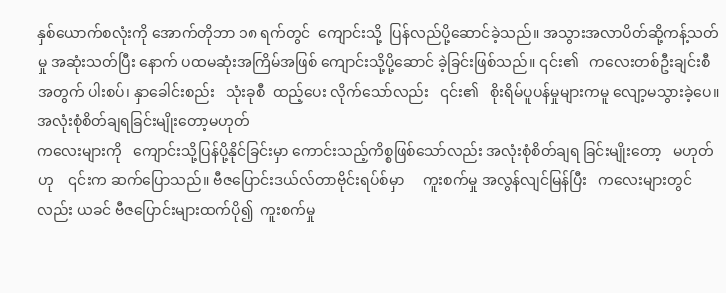နှစ်ယောက်စလုံးကို အောက်တိုဘာ ၁၈ ရက်တွင်  ကျောင်းသို့  ပြန်လည်ပို့ဆောင်ခဲ့သည်။ အသွားအလာပိတ်ဆို့ကန့်သတ်မှု အဆုံးသတ်ပြီး နောက် ပထမဆုံးအကြိမ်အဖြစ် ကျောင်းသို့ပို့ဆောင် ခဲ့ခြင်းဖြစ်သည်။ ၎င်း၏   ကလေးတစ်ဦးချင်းစီ အတွက် ပါးစပ်၊ နှာခေါင်းစည်း   သုံးခုစီ  ထည့်ပေး လိုက်သော်လည်း   ၎င်း၏   စိုးရိမ်ပူပန်မှုများကမူ လျော့မသွားခဲ့ပေ။
အလုံးစုံစိတ်ချရခြင်းမျိုးတော့မဟုတ်
ကလေးများကို   ကျောင်းသို့ပြန်ပို့နိုင်ခြင်းမှာ ကောင်းသည့်ကိစ္စဖြစ်သော်လည်း အလုံးစုံစိတ်ချရ ခြင်းမျိုးတော့   မဟုတ်ဟု    ၎င်းက ဆက်ပြောသည်။ ဗီဇပြောင်းဒယ်လ်တာဗိုင်းရပ်စ်မှာ     ကူးစက်မှု အလွန်လျင်မြန်ပြီး   ကလေးများတွင်လည်း ယခင် ဗီဇပြောင်းများထက်ပို၍  ကူးစက်မှု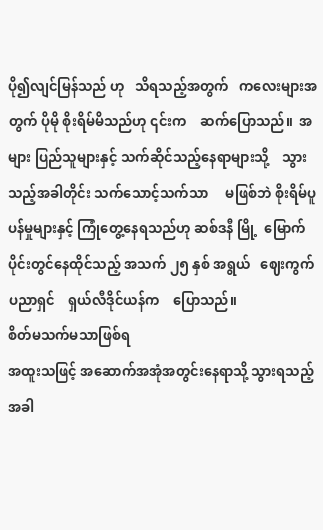ပို၍လျင်မြန်သည် ဟု   သိရသည့်အတွက်   ကလေးများအတွက် ပိုမို စိုးရိမ်မိသည်ဟု ၎င်းက    ဆက်ပြောသည်။  အများ ပြည်သူများနှင့် သက်ဆိုင်သည့်နေရာများသို့    သွား သည့်အခါတိုင်း သက်သောင့်သက်သာ     မဖြစ်ဘဲ စိုးရိမ်ပူပန်မှုများနှင့် ကြုံတွေ့နေရသည်ဟု ဆစ်ဒနီ မြို့  မြောက်ပိုင်းတွင်နေထိုင်သည့် အသက် ၂၅ နှစ် အရွယ်   ဈေးကွက်ပညာရှင်    ရှယ်လီဒိုင်ယန်က    ပြောသည်။
စိတ်မသက်မသာဖြစ်ရ
အထူးသဖြင့် အဆောက်အအုံအတွင်းနေရာသို့ သွားရသည့်အခါ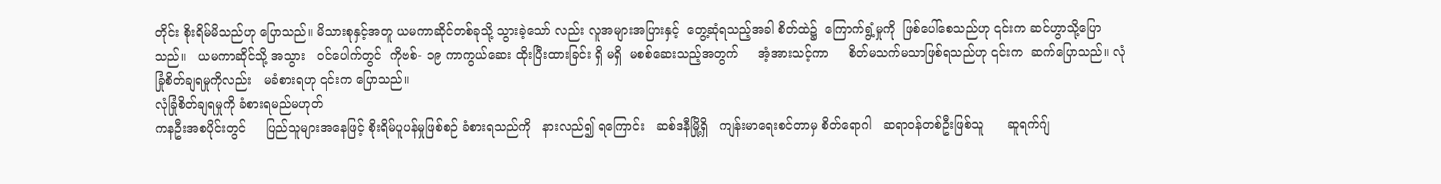တိုင်း စိုးရိမ်မိသည်ဟု ပြောသည်။ မိသားစုနှင့်အတူ ယမကာဆိုင်တစ်ခုသို့ သွားခဲ့သော် လည်း လူအများအပြားနှင့်  တွေ့ဆုံရသည့်အခါ စိတ်ထဲ၌  ကြောက်ရွံ့မှုကို  ဖြစ်ပေါ်စေသည်ဟု ၎င်းက ဆင်ဟွာသို့ပြောသည်။   ယမကာဆိုင်သို့ အသွား   ဝင်ပေါက်တွင်  ကိုဗစ်- ၁၉ ကာကွယ်ဆေး ထိုးပြီးထားခြင်း ရှိ မရှိ  မစစ်ဆေးသည့်အတွက်     အံ့အားသင့်ကာ     စိတ်မသက်မသာဖြစ်ရသည်ဟု ၎င်းက  ဆက်ပြောသည်။ လုံခြုံစိတ်ချရမှုကိုလည်း   မခံစားရဟု ၎င်းက ပြောသည်။
လုံခြုံစိတ်ချရမှုကို ခံစားရမည်မဟုတ်
ကနဦးအစပိုင်းတွင်     ပြည်သူများအနေဖြင့် စိုးရိမ်ပူပန်မှုဖြစ်စဉ် ခံစားရသည်ကို   နားလည်၍ ရကြောင်း   ဆစ်ဒနီမြို့ရှိ   ကျန်းမာရေးစင်တာမှ စိတ်ရောဂါ   ဆရာဝန်တစ်ဦးဖြစ်သူ      ဆူရက်ဂျ်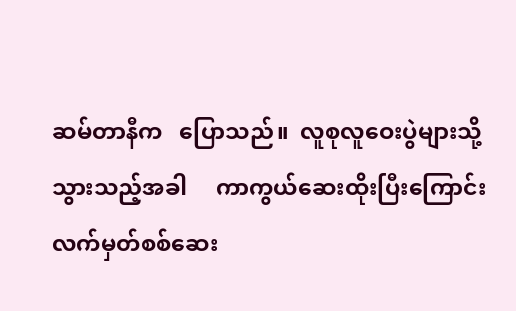ဆမ်တာနီက   ပြောသည်။  လူစုလူဝေးပွဲများသို့ သွားသည့်အခါ     ကာကွယ်ဆေးထိုးပြီးကြောင်း  လက်မှတ်စစ်ဆေး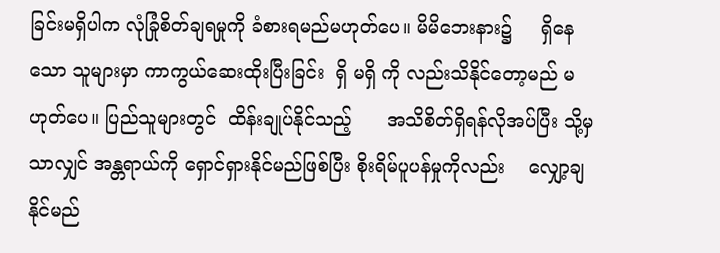ခြင်းမရှိပါက လုံခြုံစိတ်ချရမှုကို ခံစားရမည်မဟုတ်ပေ။ မိမိဘေးနား၌     ရှိနေသော သူများမှာ ကာကွယ်ဆေးထိုးပြီးခြင်း  ရှိ မရှိ ကို လည်းသိနိုင်တော့မည် မဟုတ်ပေ။ ပြည်သူများတွင်  ထိန်းချုပ်နိုင်သည့်      အသိစိတ်ရှိရန်လိုအပ်ပြီး သို့မှသာလျှင် အန္တရာယ်ကို ရှောင်ရှားနိုင်မည်ဖြစ်ပြီး စိုးရိမ်ပူပန်မှုကိုလည်း    လျှော့ချနိုင်မည်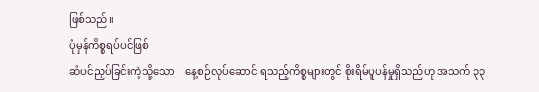ဖြစ်သည်။
ပုံမှန်ကိစ္စရပ်ပင်ဖြစ်
ဆံပင်ညှပ်ခြင်းကဲ့သို့သော    နေ့စဉ်လုပ်ဆောင် ရသည့်ကိစ္စများတွင် စိုးရိမ်ပူပန်မှုရှိသည်ဟု အသက် ၃၃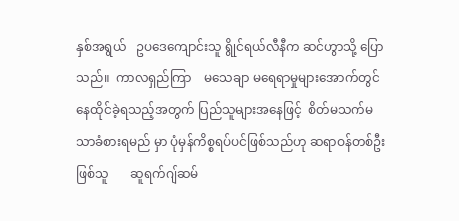နှစ်အရွယ်   ဥပဒေကျောင်းသူ ရွိုင်ရယ်လီနီက ဆင်ဟွာသို့ ပြောသည်။  ကာလရှည်ကြာ    မသေချာ မရေရာမှုများအောက်တွင် နေထိုင်ခဲ့ရသည့်အတွက် ပြည်သူများအနေဖြင့်  စိတ်မသက်မသာခံစားရမည် မှာ ပုံမှန်ကိစ္စရပ်ပင်ဖြစ်သည်ဟု ဆရာဝန်တစ်ဦး ဖြစ်သူ       ဆူရက်ဂျ်ဆမ်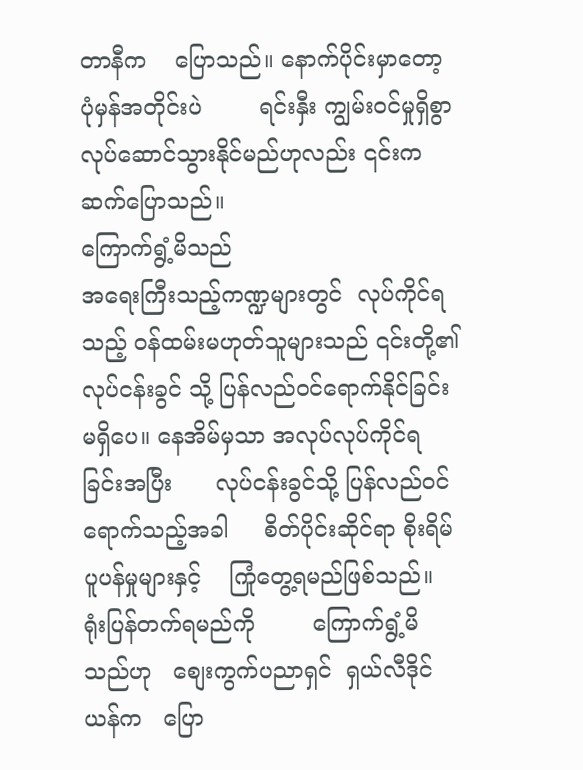တာနီက    ပြောသည်။ နောက်ပိုင်းမှာတော့      ပုံမှန်အတိုင်းပဲ        ရင်းနှီး ကျွမ်းဝင်မှုရှိစွာ   လုပ်ဆောင်သွားနိုင်မည်ဟုလည်း ၎င်းက ဆက်ပြောသည်။
ကြောက်ရွံ့မိသည်
အရေးကြီးသည့်ကဏ္ဍများတွင်  လုပ်ကိုင်ရသည့် ဝန်ထမ်းမဟုတ်သူများသည် ၎င်းတို့၏  လုပ်ငန်းခွင် သို့ ပြန်လည်ဝင်ရောက်နိုင်ခြင်း မရှိပေ။ နေအိမ်မှသာ အလုပ်လုပ်ကိုင်ရခြင်းအပြီး      လုပ်ငန်းခွင်သို့ ပြန်လည်ဝင်ရောက်သည့်အခါ     စိတ်ပိုင်းဆိုင်ရာ စိုးရိမ်ပူပန်မှုများနှင့်    ကြုံတွေ့ရမည်ဖြစ်သည်။  ရုံးပြန်တက်ရမည်ကို        ကြောက်ရွံ့မိသည်ဟု   စျေးကွက်ပညာရှင်  ရှယ်လီဒိုင်ယန်က   ပြော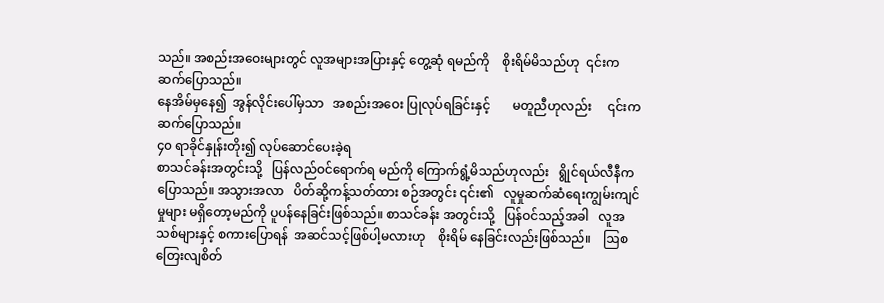သည်။ အစည်းအဝေးများတွင် လူအများအပြားနှင့် တွေ့ဆုံ ရမည်ကို    စိုးရိမ်မိသည်ဟု  ၎င်းက ဆက်ပြောသည်။
နေအိမ်မှနေ၍  အွန်လိုင်းပေါ်မှသာ   အစည်းအဝေး ပြုလုပ်ရခြင်းနှင့်       မတူညီဟုလည်း     ၎င်းက   ဆက်ပြောသည်။
၄၀ ရာခိုင်နှုန်းတိုး၍ လုပ်ဆောင်ပေးခဲ့ရ
စာသင်ခန်းအတွင်းသို့   ပြန်လည်ဝင်ရောက်ရ မည်ကို ကြောက်ရွံ့မိသည်ဟုလည်း   ရွိုင်ရယ်လီနီက ပြောသည်။ အသွားအလာ   ပိတ်ဆို့ကန့်သတ်ထား စဉ်အတွင်း ၎င်း၏   လူမှုဆက်ဆံရေးကျွမ်းကျင်မှုများ မရှိတော့မည်ကို ပူပန်နေခြင်းဖြစ်သည်။ စာသင်ခန်း အတွင်းသို့   ပြန်ဝင်သည့်အခါ   လူအသစ်များနှင့် စကားပြောရန်  အဆင်သင့်ဖြစ်ပါ့မလားဟု    စိုးရိမ် နေခြင်းလည်းဖြစ်သည်။    ဩစတြေးလျစိတ်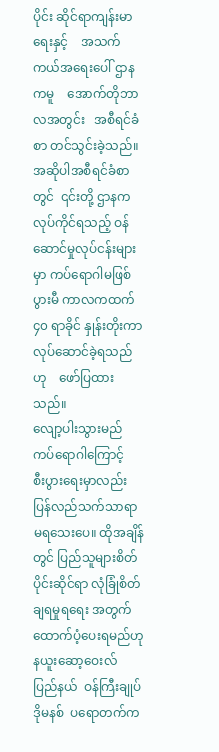ပိုင်း ဆိုင်ရာကျန်းမာရေးနှင့်    အသက်ကယ်အရေးပေါ် ဌာနကမူ    အောက်တိုဘာလအတွင်း   အစီရင်ခံစာ တင်သွင်းခဲ့သည်။ အဆိုပါအစီရင်ခံစာတွင်  ၎င်းတို့ ဌာနက လုပ်ကိုင်ရသည့် ဝန်ဆောင်မှုလုပ်ငန်းများမှာ ကပ်ရောဂါမဖြစ်ပွားမီ ကာလကထက်    ၄၀ ရာခိုင် နှုန်းတိုးကာ    လုပ်ဆောင်ခဲ့ရသည်ဟု    ဖော်ပြထား သည်။
လျော့ပါးသွားမည်
ကပ်ရောဂါကြောင့်       စီးပွားရေးမှာလည်း ပြန်လည်သက်သာရာ   မရသေးပေ။ ထိုအချိန်တွင် ပြည်သူများစိတ်ပိုင်းဆိုင်ရာ လုံခြုံစိတ်ချရမှုရရေး အတွက်  ထောက်ပံ့ပေးရမည်ဟု  နယူးဆော့ဝေးလ် ပြည်နယ်  ဝန်ကြီးချုပ်   ဒိုမနစ်  ပရောတက်က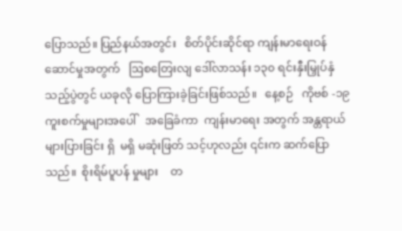ပြောသည်။ ပြည်နယ်အတွင်း   စိတ်ပိုင်းဆိုင်ရာ ကျန်းမာရေးဝန်ဆောင်မှုအတွက်   ဩစတြေးလျ ဒေါ်လာသန်း ၁၃၀ ရင်းနှီးမြှုပ်နှံသည့်ပွဲတွင် ယခုလို ပြောကြားခဲ့ခြင်းဖြစ်သည်။   နေ့စဉ်   ကိုဗစ် -၁၉ ကူးစက်မှုများအပေါ်   အခြေခံကာ  ကျန်းမာရေး အတွက် အန္တရာယ်များပြားခြင်း ရှိ  မရှိ မဆုံးဖြတ် သင့်ဟုလည်း ၎င်းက ဆက်ပြောသည်။  စိုးရိမ်ပူပန် မှုများ    တ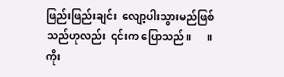ဖြည်းဖြည်းချင်း  လျော့ပါးသွားမည်ဖြစ် သည်ဟုလည်း  ၎င်းက ပြောသည်။      ။
ကိုး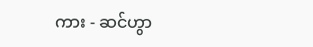ကား - ဆင်ဟွာ